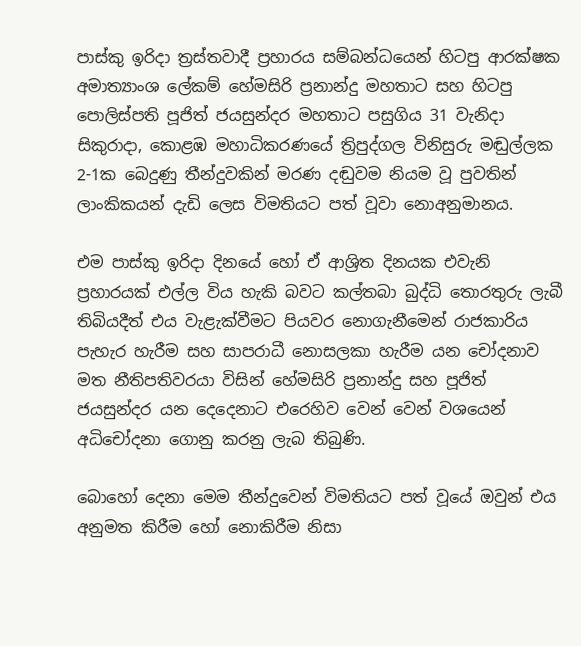පාස්කු ඉරිදා ත්‍රස්තවාදී ප්‍රහාරය සම්බන්ධයෙන් හිටපු ආරක්ෂක අමාත්‍යාංශ ලේකම් හේමසිරි ප්‍රනාන්දු මහතාට සහ හිටපු පොලිස්පති පූජිත් ජයසුන්දර මහතාට පසුගිය 31 වැනිදා සිකුරාදා, කොළඹ මහාධිකරණයේ ත්‍රිපුද්ගල විනිසුරු මඬුල්ලක 2-1ක බෙදුණු තීන්දුවකින් මරණ දඬුවම නියම වූ පුවතින් ලාංකිකයන් දැඩි ලෙස විමතියට පත් වූවා නොඅනුමානය.

එම පාස්කු ඉරිදා දිනයේ හෝ ඒ ආශ්‍රිත දිනයක එවැනි ප්‍රහාරයක් එල්ල විය හැකි බවට කල්තබා බුද්ධි තොරතුරු ලැබී තිබියදීත් එය වැළැක්වීමට පියවර නොගැනීමෙන් රාජකාරිය පැහැර හැරීම සහ සාපරාධී නොසලකා හැරීම යන චෝදනාව මත නීතිපතිවරයා විසින් හේමසිරි ප්‍රනාන්දු සහ පූජිත් ජයසුන්දර යන දෙදෙනාට එරෙහිව වෙන් වෙන් වශයෙන් අධිචෝදනා ගොනු කරනු ලැබ තිබුණි.

බොහෝ දෙනා මෙම තීන්දුවෙන් විමතියට පත් වූයේ ඔවුන් එය අනුමත කිරීම හෝ නොකිරීම නිසා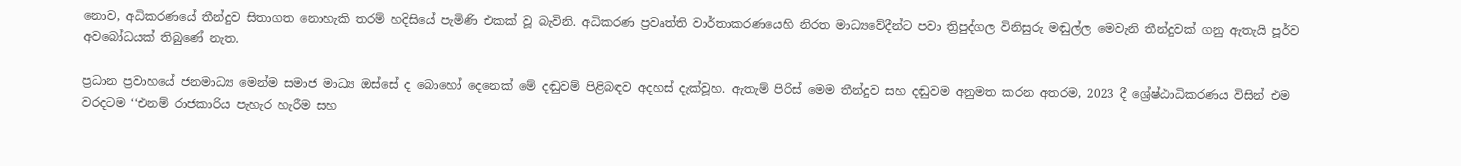නොව, අධිකරණයේ තීන්දුව සිතාගත නොහැකි තරම් හදිසියේ පැමිණි එකක් වූ බැවිනි. අධිකරණ ප්‍රවෘත්ති වාර්තාකරණයෙහි නිරත මාධ්‍යවේදීන්ට පවා ත්‍රිපුද්ගල විනිසුරු මඬුල්ල මෙවැනි තීන්දුවක් ගනු ඇතැයි පූර්ව අවබෝධයක් තිබුණේ නැත.

ප්‍රධාන ප්‍රවාහයේ ජනමාධ්‍ය මෙන්ම සමාජ මාධ්‍ය ඔස්සේ ද බොහෝ දෙනෙක් මේ දඬුවම් පිළිබඳව අදහස් දැක්වූහ. ඇතැම් පිරිස් මෙම තීන්දුව සහ දඬුවම අනුමත කරන අතරම, 2023 දී ශ්‍රේෂ්ඨාධිකරණය විසින් එම වරදටම ‘‘එනම් රාජකාරිය පැහැර හැරීම සහ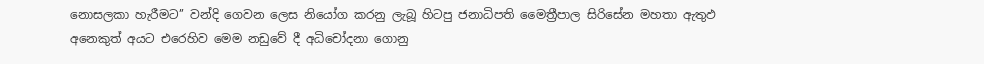නොසලකා හැරීමට’’ වන්දි ගෙවන ලෙස නියෝග කරනු ලැබූ හිටපු ජනාධිපති මෛත්‍රීපාල සිරිසේන මහතා ඇතුඵ අනෙකුත් අයට එරෙහිව මෙම නඩුවේ දී අධිචෝදනා ගොනු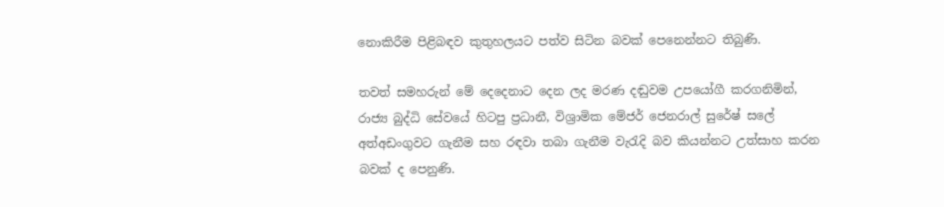නොකිරීම පිළිබඳව කුතුහලයට පත්ව සිටින බවක් පෙනෙන්නට තිබුණි.

තවත් සමහරුන් මේ දෙදෙනාට දෙන ලද මරණ දඬුවම උපයෝගී කරගනිමින්, රාජ්‍ය බුද්ධි සේවයේ හිටපු ප්‍රධානී, විශ්‍රාමික මේජර් ජෙනරාල් සුරේෂ් සලේ අත්අඩංගුවට ගැනීම සහ රඳවා තබා ගැනීම වැරැදි බව කියන්නට උත්සාහ කරන බවක් ද පෙනුණි.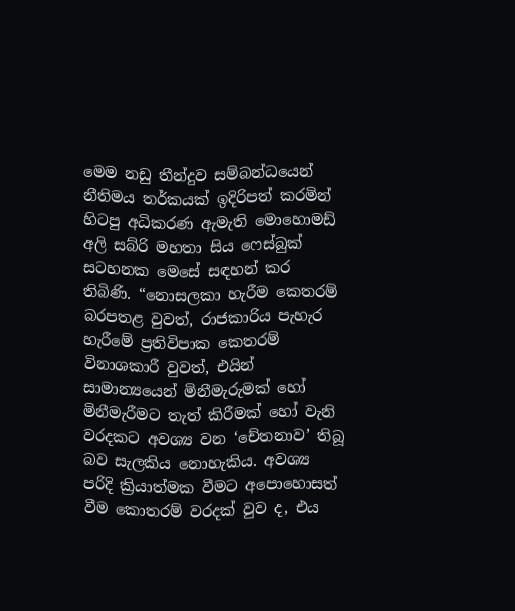මෙම නඩු තීන්දුව සම්බන්ධයෙන් නීතිමය තර්කයක් ඉදිරිපත් කරමින් හිටපු අධිකරණ ඇමැති මොහොමඩ් අලි සබ්රි මහතා සිය ෆෙස්බුක් සටහනක මෙසේ සඳහන් කර තිබිණි. “නොසලකා හැරීම කෙතරම් බරපතළ වුවත්, රාජකාරිය පැහැර හැරීමේ ප්‍රතිවිපාක කෙතරම් විනාශකාරී වුවත්, එයින් සාමාන්‍යයෙන් මිනීමැරුමක් හෝ මිනීමැරීමට තැත් කිරීමක් හෝ වැනි වරදකට අවශ්‍ය වන ‘චේතනාව’ තිබූ බව සැලකිය නොහැකිය. අවශ්‍ය පරිදි ක්‍රියාත්මක වීමට අපොහොසත් වීම කොතරම් වරදක් වුව ද, එය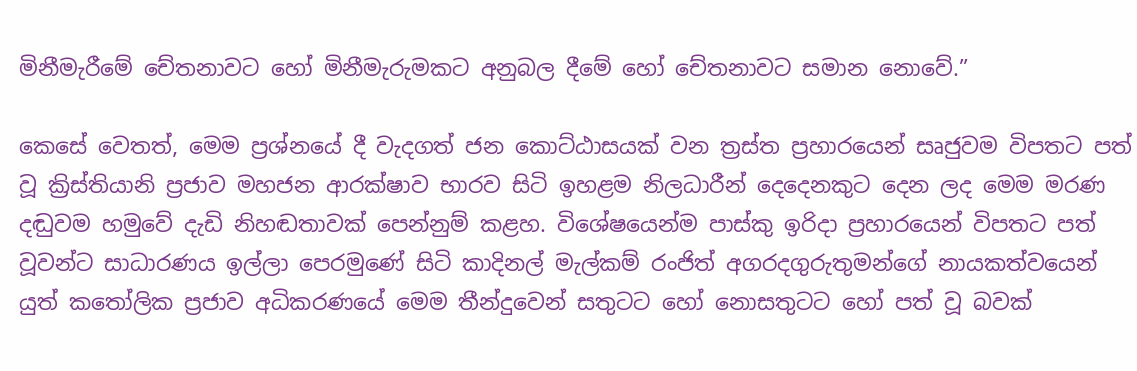මිනීමැරීමේ චේතනාවට හෝ මිනීමැරුමකට අනුබල දීමේ හෝ චේතනාවට සමාන නොවේ.”

කෙසේ වෙතත්, මෙම ප්‍රශ්නයේ දී වැදගත් ජන කොට්ඨාසයක් වන ත්‍රස්ත ප්‍රහාරයෙන් සෘජුවම විපතට පත් වූ ක්‍රිස්තියානි ප්‍රජාව මහජන ආරක්ෂාව භාරව සිටි ඉහළම නිලධාරීන් දෙදෙනකුට දෙන ලද මෙම මරණ දඬුවම හමුවේ දැඩි නිහඬතාවක් පෙන්නුම් කළහ. විශේෂයෙන්ම පාස්කු ඉරිදා ප්‍රහාරයෙන් විපතට පත් වූවන්ට සාධාරණය ඉල්ලා පෙරමුණේ සිටි කාදිනල් මැල්කම් රංජිත් අගරදගුරුතුමන්ගේ නායකත්වයෙන් යුත් කතෝලික ප්‍රජාව අධිකරණයේ මෙම තීන්දුවෙන් සතුටට හෝ නොසතුටට හෝ පත් වූ බවක්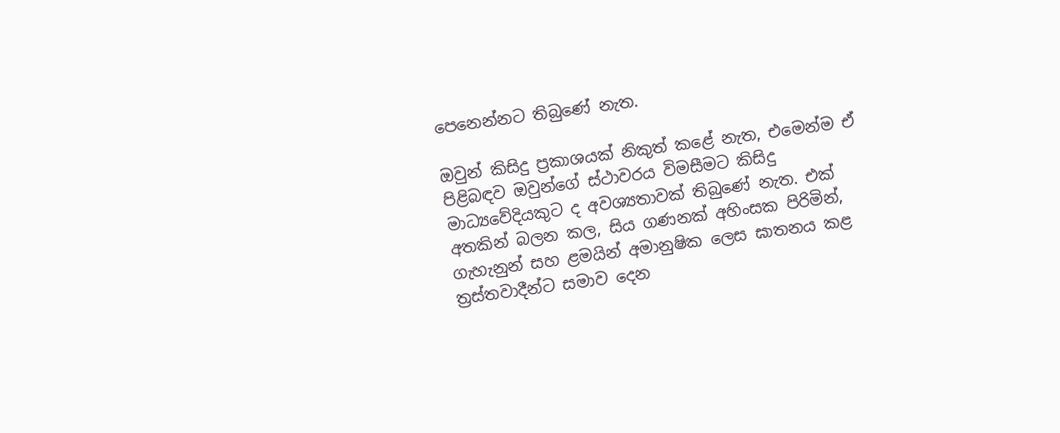පෙනෙන්නට තිබුණේ නැත.

ඔවුන් කිසිදු ප්‍රකාශයක් නිකුත් කළේ නැත, එමෙන්ම ඒ පිළිබඳව ඔවුන්ගේ ස්ථාවරය විමසීමට කිසිදු මාධ්‍යවේදියකුට ද අවශ්‍යතාවක් තිබුණේ නැත. එක් අතකින් බලන කල, සිය ගණනක් අහිංසක පිරිමින්, ගැහැනුන් සහ ළමයින් අමානුෂික ලෙස ඝාතනය කළ ත්‍රස්තවාදීන්ට සමාව දෙන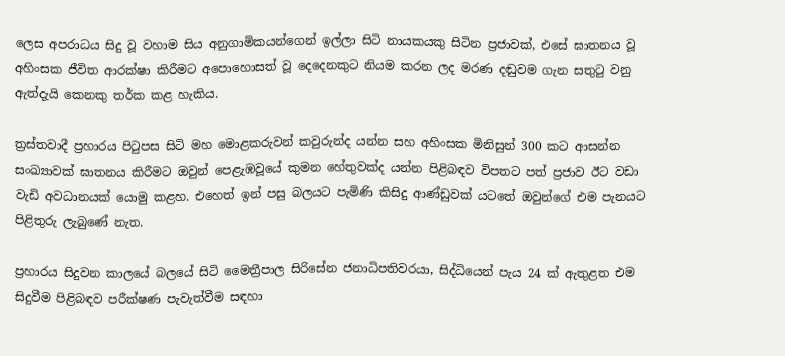ලෙස අපරාධය සිදු වූ වහාම සිය අනුගාමිකයන්ගෙන් ඉල්ලා සිටි නායකයකු සිටින ප්‍රජාවක්, එසේ ඝාතනය වූ අහිංසක ජීවිත ආරක්ෂා කිරීමට අපොහොසත් වූ දෙදෙනකුට නියම කරන ලද මරණ දඬුවම ගැන සතුටු වනු ඇත්දැයි කෙනකු තර්ක කළ හැකිය.

ත්‍රස්තවාදී ප්‍රහාරය පිටුපස සිටි මහ මොළකරුවන් කවුරුන්ද යන්න සහ අහිංසක මිනිසුන් 300 කට ආසන්න සංඛ්‍යාවක් ඝාතනය කිරීමට ඔවුන් පෙළැඹවූයේ කුමන හේතුවක්ද යන්න පිළිබඳව විපතට පත් ප්‍රජාව ඊට වඩා වැඩි අවධානයක් යොමු කළහ. එහෙත් ඉන් පසු බලයට පැමිණි කිසිදු ආණ්ඩුවක් යටතේ ඔවුන්ගේ එම පැනයට පිළිතුරු ලැබුණේ නැත.

ප්‍රහාරය සිදුවන කාලයේ බලයේ සිටි මෛත්‍රීපාල සිරිසේන ජනාධිපතිවරයා, සිද්ධියෙන් පැය 24 ක් ඇතුළත එම සිදුවීම පිළිබඳව පරීක්ෂණ පැවැත්වීම සඳහා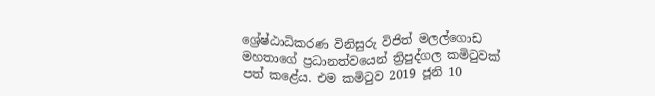ශ්‍රේෂ්ඨාධිකරණ විනිසුරු විජිත් මලල්ගොඩ මහතාගේ ප්‍රධානත්වයෙන් ත්‍රිපුද්ගල කමිටුවක් පත් කළේය. එම කමිටුව 2019 ජූනි 10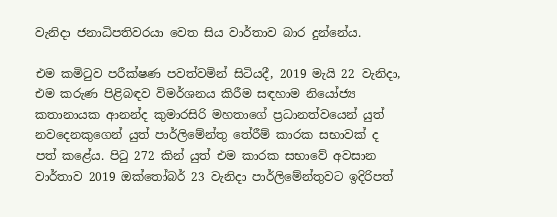වැනිදා ජනාධිපතිවරයා වෙත සිය වාර්තාව බාර දුන්නේය.

එම කමිටුව පරීක්ෂණ පවත්වමින් සිටියදී, 2019 මැයි 22 වැනිදා, එම කරුණ පිළිබඳව විමර්ශනය කිරීම සඳහාම නියෝජ්‍ය කතානායක ආනන්ද කුමාරසිරි මහතාගේ ප්‍රධානත්වයෙන් යුත් නවදෙනකුගෙන් යුත් පාර්ලිමේන්තු තේරීම් කාරක සභාවක් ද පත් කළේය. පිටු 272 කින් යුත් එම කාරක සභාවේ අවසාන වාර්තාව 2019 ඔක්තෝබර් 23 වැනිදා පාර්ලිමේන්තුවට ඉදිරිපත්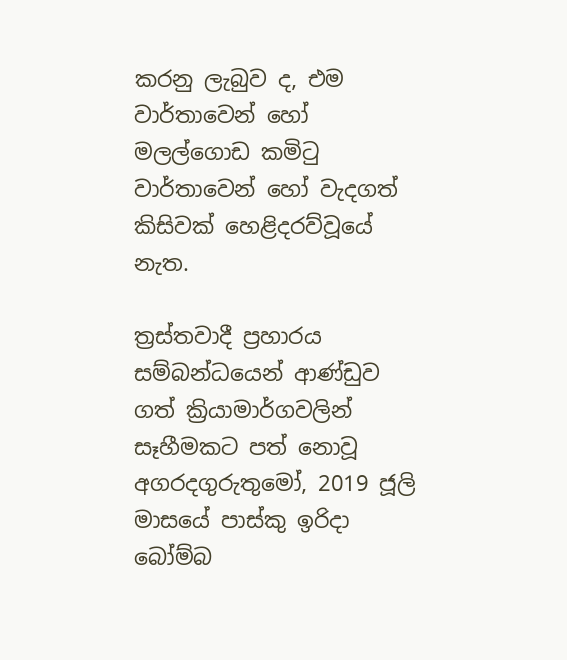කරනු ලැබුව ද, එම වාර්තාවෙන් හෝ මලල්ගොඩ කමිටු වාර්තාවෙන් හෝ වැදගත් කිසිවක් හෙළිදරව්වූයේ නැත.

ත්‍රස්තවාදී ප්‍රහාරය සම්බන්ධයෙන් ආණ්ඩුව ගත් ක්‍රියාමාර්ගවලින් සෑහීමකට පත් නොවූ අගරදගුරුතුමෝ, 2019 ජූලි මාසයේ පාස්කු ඉරිදා බෝම්බ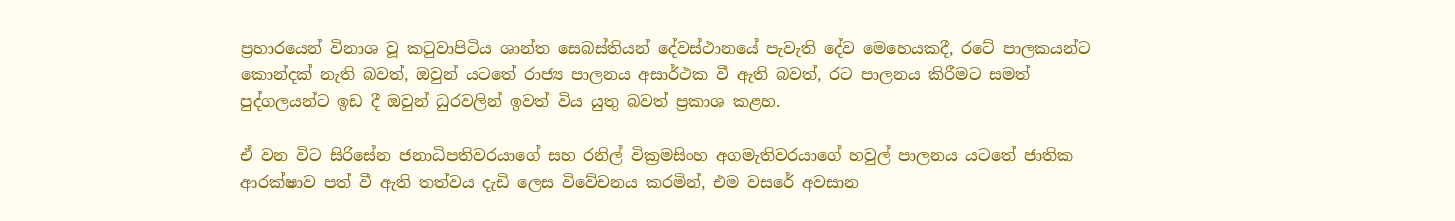ප්‍රහාරයෙන් විනාශ වූ කටුවාපිටිය ශාන්ත සෙබස්තියන් දේවස්ථානයේ පැවැති දේව මෙහෙයකදී, රටේ පාලකයන්ට කොන්දක් නැති බවත්, ඔවුන් යටතේ රාජ්‍ය පාලනය අසාර්ථක වී ඇති බවත්, රට පාලනය කිරීමට සමත් පුද්ගලයන්ට ඉඩ දී ඔවුන් ධුරවලින් ඉවත් විය යුතු බවත් ප්‍රකාශ කළහ.

ඒ වන විට සිරිසේන ජනාධිපතිවරයාගේ සහ රනිල් වික්‍රමසිංහ අගමැතිවරයාගේ හවුල් පාලනය යටතේ ජාතික ආරක්ෂාව පත් වී ඇති තත්වය දැඩි ලෙස විවේචනය කරමින්, එම වසරේ අවසාන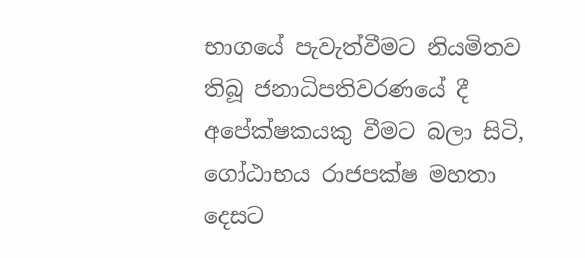භාගයේ පැවැත්වීමට නියමිතව තිබූ ජනාධිපතිවරණයේ දී අපේක්ෂකයකු වීමට බලා සිටි, ගෝඨාභය රාජපක්ෂ මහතා දෙසට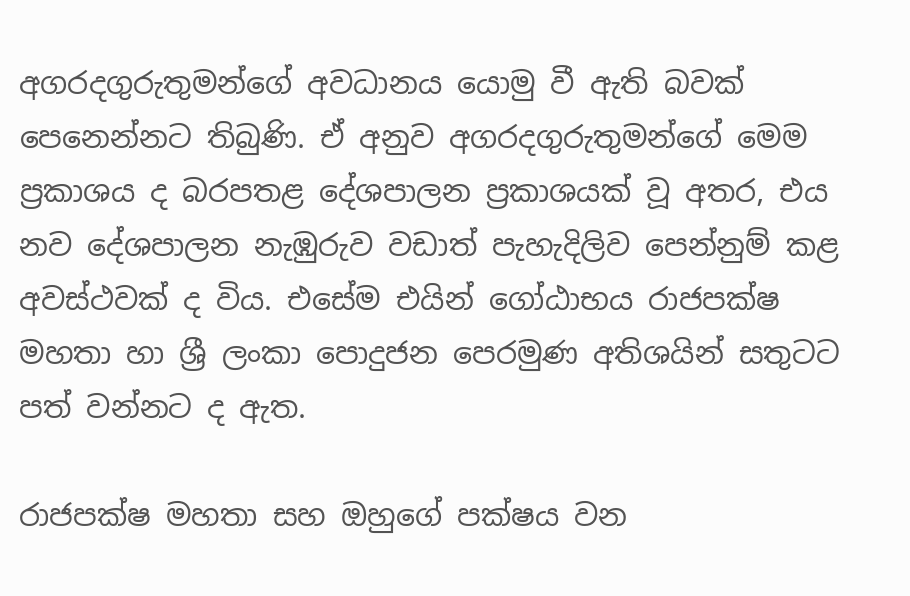අගරදගුරුතුමන්ගේ අවධානය යොමු වී ඇති බවක් පෙනෙන්නට තිබුණි. ඒ අනුව අගරදගුරුතුමන්ගේ මෙම ප්‍රකාශය ද බරපතළ දේශපාලන ප්‍රකාශයක් වූ අතර, එය  නව දේශපාලන නැඹුරුව වඩාත් පැහැදිලිව පෙන්නුම් කළ අවස්ථවක් ද විය. එසේම එයින් ගෝඨාභය රාජපක්ෂ මහතා හා ශ්‍රී ලංකා පොදුජන පෙරමුණ අතිශයින් සතුටට පත් වන්නට ද ඇත.

රාජපක්ෂ මහතා සහ ඔහුගේ පක්ෂය වන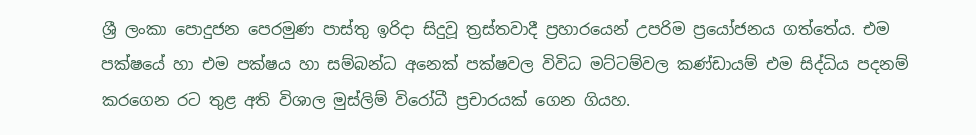ශ්‍රී ලංකා පොදුජන පෙරමුණ පාස්තු ඉරිදා සිදුවූ ත්‍රස්තවාදී ප්‍රහාරයෙන් උපරිම ප්‍රයෝජනය ගත්තේය. එම පක්ෂයේ හා එම පක්ෂය හා සම්බන්ධ අනෙක් පක්ෂවල විවිධ මට්ටම්වල කණ්ඩායම් එම සිද්ධිය පදනම් කරගෙන රට තුළ අති විශාල මුස්ලිම් විරෝධී ප්‍රචාරයක් ගෙන ගියහ.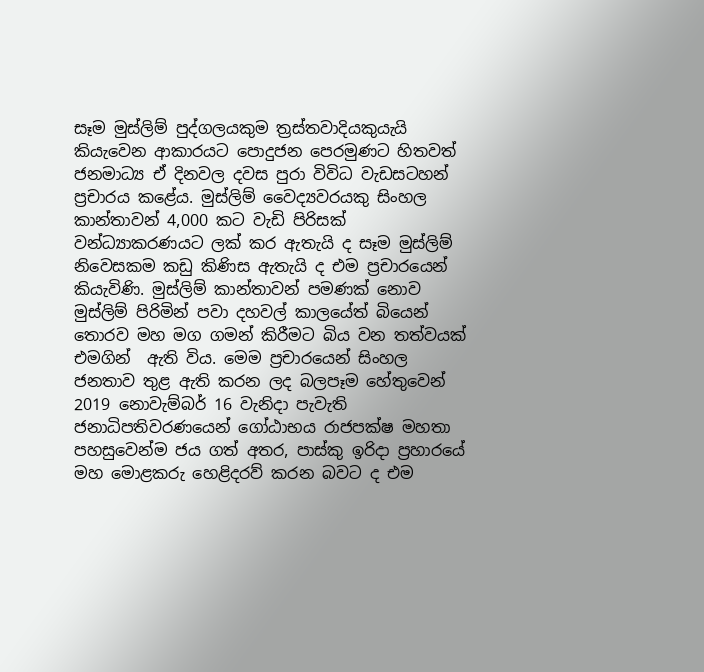සෑම මුස්ලිම් පුද්ගලයකුම ත්‍රස්තවාදියකුයැයි කියැවෙන ආකාරයට පොදුජන පෙරමුණට හිතවත් ජනමාධ්‍ය ඒ දිනවල දවස පුරා විවිධ වැඩසටහන් ප්‍රචාරය කළේය. මුස්ලිම් වෛද්‍යවරයකු සිංහල කාන්තාවන් 4,000 කට වැඩි පිරිසක් වන්ධ්‍යාකරණයට ලක් කර ඇතැයි ද සෑම මුස්ලිම් නිවෙසකම කඩු කිණිස ඇතැයි ද එම ප්‍රචාරයෙන් කියැවිණි. මුස්ලිම් කාන්තාවන් පමණක් නොව මුස්ලිම් පිරිමින් පවා දහවල් කාලයේත් බියෙන් තොරව මහ මග ගමන් කිරීමට බිය වන තත්වයක් එමගින්  ඇති විය. මෙම ප්‍රචාරයෙන් සිංහල ජනතාව තුළ ඇති කරන ලද බලපෑම හේතුවෙන් 2019 නොවැම්බර් 16 වැනිදා පැවැති ජනාධිපතිවරණයෙන් ගෝඨාභය රාජපක්ෂ මහතා පහසුවෙන්ම ජය ගත් අතර, පාස්කු ඉරිදා ප්‍රහාරයේ මහ මොළකරු හෙළිදරව් කරන බවට ද එම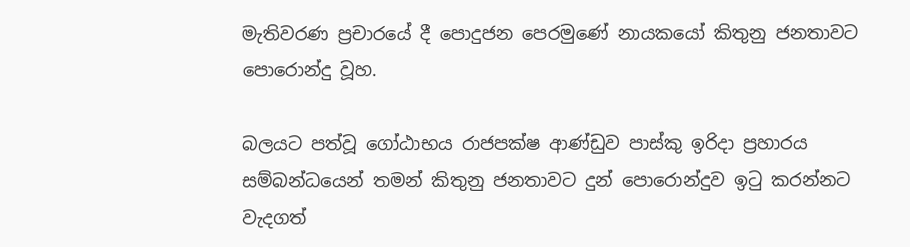මැතිවරණ ප්‍රචාරයේ දී පොදුජන පෙරමුණේ නායකයෝ කිතුනු ජනතාවට පොරොන්දු වූහ.

බලයට පත්වූ ගෝඨාභය රාජපක්ෂ ආණ්ඩුව පාස්කු ඉරිදා ප්‍රහාරය සම්බන්ධයෙන් තමන් කිතුනු ජනතාවට දුන් පොරොන්දුව ඉටු කරන්නට වැදගත්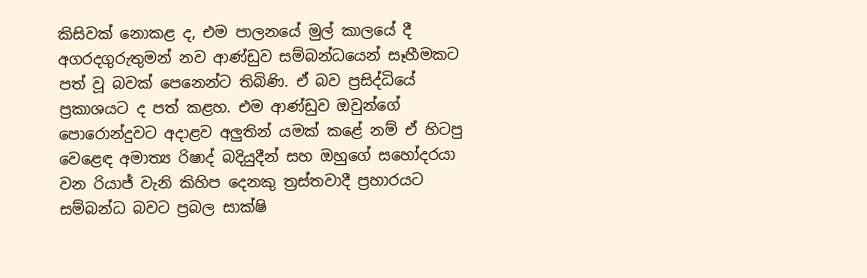කිසිවක් නොකළ ද, එම පාලනයේ මුල් කාලයේ දී අගරදගුරුතුමන් නව ආණ්ඩුව සම්බන්ධයෙන් සෑහීමකට පත් වූ බවක් පෙනෙන්ට තිබිණි. ඒ බව ප්‍රසිද්ධියේ ප්‍රකාශයට ද පත් කළහ. එම ආණ්ඩුව ඔවුන්ගේ පොරොන්දුවට අදාළව අලුතින් යමක් කළේ නම් ඒ හිටපු වෙළෙඳ අමාත්‍ය රිෂාද් බදියුදීන් සහ ඔහුගේ සහෝදරයා වන රියාජ් වැනි කිහිප දෙනකු ත්‍රස්තවාදී ප්‍රහාරයට සම්බන්ධ බවට ප්‍රබල සාක්ෂි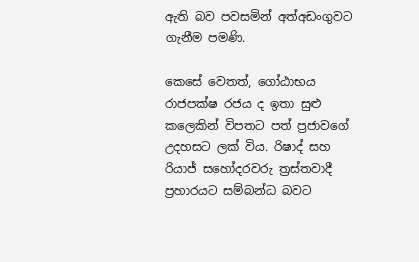ඇති බව පවසමින් අත්අඩංගුවට ගැනීම පමණි.

කෙසේ වෙතත්, ගෝඨාභය රාජපක්ෂ රජය ද ඉතා සුළු කලෙකින් විපතට පත් ප්‍රජාවගේ උදහසට ලක් විය. රිෂාද් සහ රියාජ් සහෝදරවරු ත්‍රස්තවාදී ප්‍රහාරයට සම්බන්ධ බවට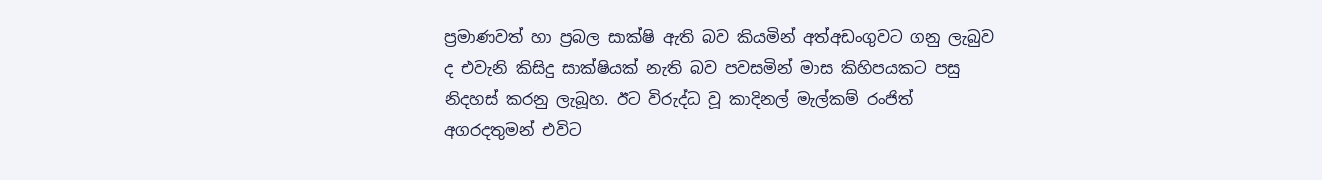ප්‍රමාණවත් හා ප්‍රබල සාක්ෂි ඇති බව කියමින් අත්අඩංගුවට ගනු ලැබුව ද එවැනි කිසිදු සාක්ෂියක් නැති බව පවසමින් මාස කිහිපයකට පසු නිදහස් කරනු ලැබූහ. ඊට විරුද්ධ වූ කාදිනල් මැල්කම් රංජිත් අගරදතුමන් එවිට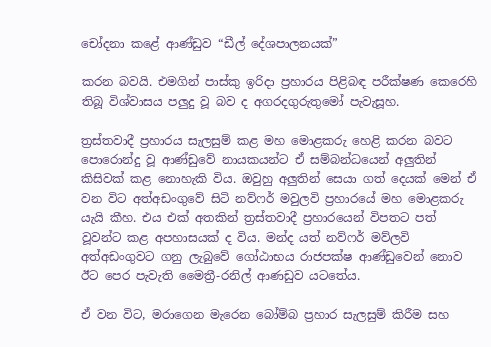චෝදනා කළේ ආණ්ඩුව “ඩීල් දේශපාලනයක්”

කරන බවයි. එමගින් පාස්කු ඉරිදා ප්‍රහාරය පිළිබඳ පරීක්ෂණ කෙරෙහි තිබූ විශ්වාසය පලුදු වූ බව ද අගරදගුරුතුමෝ පැවැසූහ.

ත්‍රස්තවාදී ප්‍රහාරය සැලසුම් කළ මහ මොළකරු හෙළි කරන බවට පොරොන්දු වූ ආණ්ඩුවේ නායකයන්ට ඒ සම්බන්ධයෙන් අලුතින් කිසිවක් කළ නොහැකි විය. ඔවුහු අලුතින් සෙයා ගත් දෙයක් මෙන් ඒ වන විට අත්අඩංගුවේ සිටි නව්ෆර් මවුලවි ප්‍රහාරයේ මහ මොළකරු යැයි කීහ. එය එක් අතකින් ත්‍රස්තවාදී ප්‍රහාරයෙන් විපතට පත් වූවන්ට කළ අපහාසයක් ද විය. මන්ද යත් නව්ෆර් මව්ලවි අත්අඩංගුවට ගනු ලැබුවේ ගෝඨාභය රාජපක්ෂ ආණ්ඩුවෙන් නොව ඊට පෙර පැවැති මෛත්‍රී-රනිල් ආණඩුව යටතේය.

ඒ වන විට, මරාගෙන මැරෙන බෝම්බ ප්‍රහාර සැලසුම් කිරීම සහ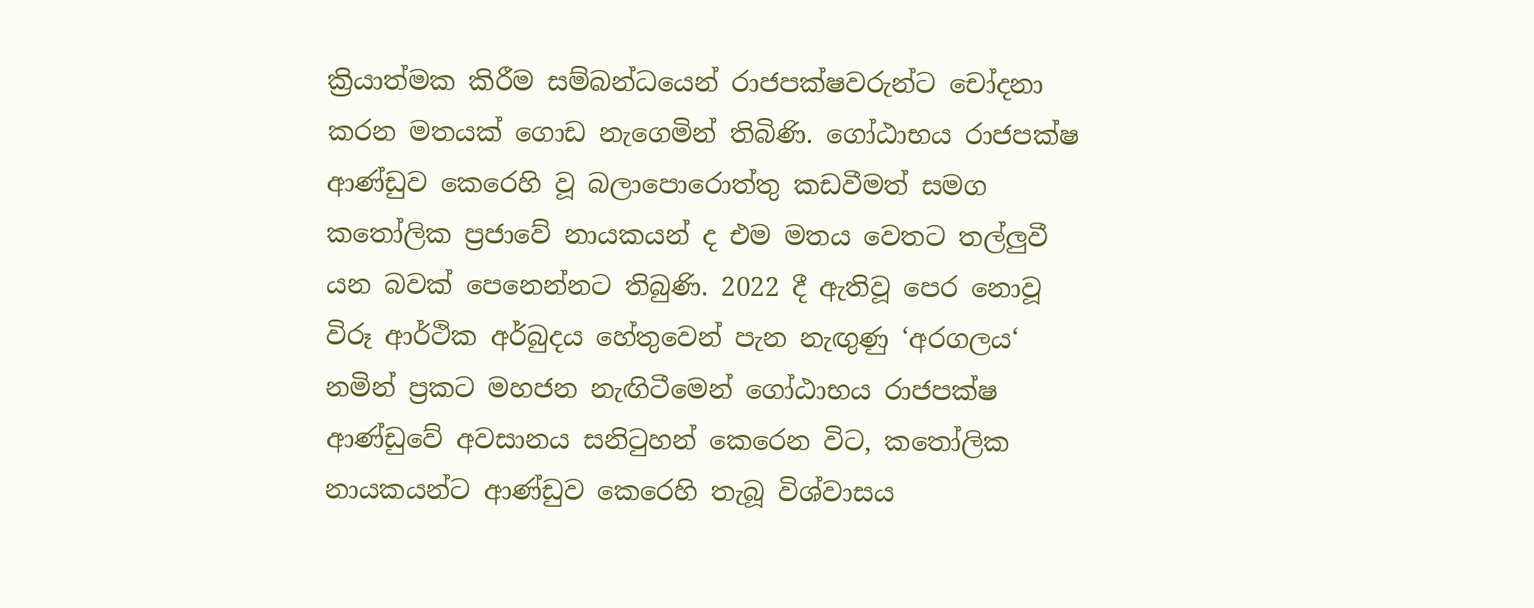ක්‍රියාත්මක කිරීම සම්බන්ධයෙන් රාජපක්ෂවරුන්ට චෝදනා කරන මතයක් ගොඩ නැගෙමින් තිබිණි. ගෝඨාභය රාජපක්ෂ ආණ්ඩුව කෙරෙහි වූ බලාපොරොත්තු කඩවීමත් සමග කතෝලික ප්‍රජාවේ නායකයන් ද එම මතය වෙතට තල්ලුවී යන බවක් පෙනෙන්නට තිබුණි. 2022 දී ඇතිවූ පෙර නොවූ විරූ ආර්ථික අර්බුදය හේතුවෙන් පැන නැඟුණු ‘අරගලය‘ නමින් ප්‍රකට මහජන නැඟිටීමෙන් ගෝඨාභය රාජපක්ෂ ආණ්ඩුවේ අවසානය සනිටුහන් කෙරෙන විට, කතෝලික නායකයන්ට ආණ්ඩුව කෙරෙහි තැබූ විශ්වාසය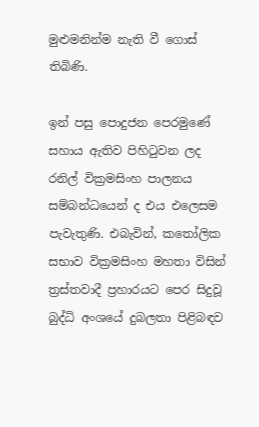මුළුමනින්ම නැති වී ගොස් තිබිණි.

ඉන් පසු පොදුජන පෙරමුණේ සහාය ඇතිව පිහිටුවන ලද රනිල් වික්‍රමසිංහ පාලනය සම්බන්ධයෙන් ද එය එලෙසම පැවැතුණි. එබැවින්, කතෝලික සභාව වික්‍රමසිංහ මහතා විසින් ත්‍රස්තවාදී ප්‍රහාරයට පෙර සිදුවූ බුද්ධි අංශයේ දුබලතා පිළිබඳව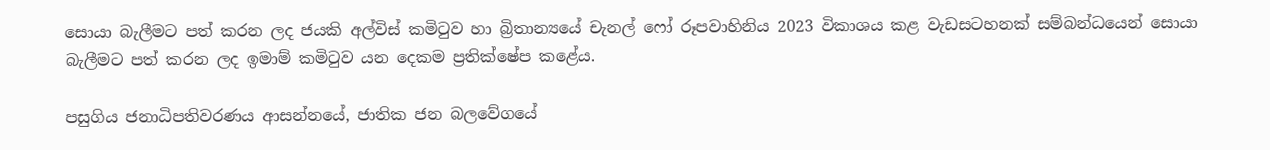සොයා බැලීමට පත් කරන ලද ජයකි අල්විස් කමිටුව හා බ්‍රිතාන්‍යයේ චැනල් ෆෝ රූපවාහිනිය 2023 විකාශය කළ වැඩසටහනක් සම්බන්ධයෙන් සොයා බැලීමට පත් කරන ලද ඉමාම් කමිටුව යන දෙකම ප්‍රතික්ෂේප කළේය.

පසුගිය ජනාධිපතිවරණය ආසන්නයේ, ජාතික ජන බලවේගයේ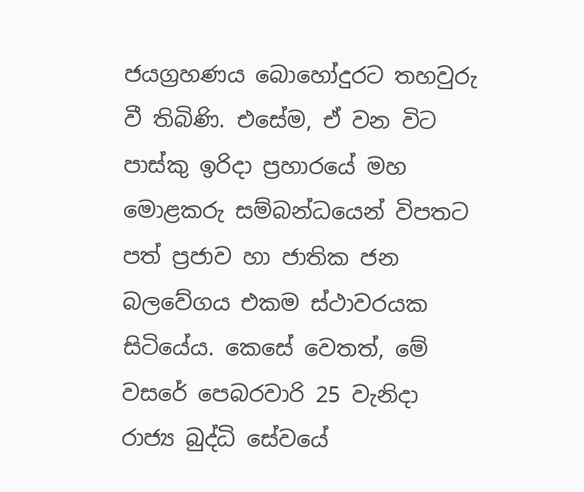ජයග්‍රහණය බොහෝදුරට තහවුරු වී තිබිණි. එසේම, ඒ වන විට පාස්කු ඉරිදා ප්‍රහාරයේ මහ මොළකරු සම්බන්ධයෙන් විපතට පත් ප්‍රජාව හා ජාතික ජන බලවේගය එකම ස්ථාවරයක සිටියේය. කෙසේ වෙතත්, මේ වසරේ පෙබරවාරි 25 වැනිදා රාජ්‍ය බුද්ධි සේවයේ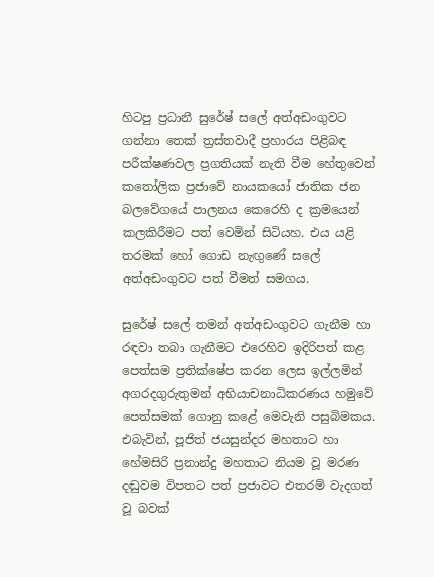හිටපු ප්‍රධානී සුරේෂ් සලේ අත්අඩංගුවට ගන්නා තෙක් ත්‍රස්තවාදී ප්‍රහාරය පිළිබඳ පරීක්ෂණවල ප්‍රගතියක් නැති වීම හේතුවෙන් කතෝලික ප්‍රජාවේ නායකයෝ ජාතික ජන බලවේගයේ පාලනය කෙරෙහි ද ක්‍රමයෙන් කලකිරීමට පත් වෙමින් සිටියහ. එය යළි තරමක් හෝ ගොඩ නැඟුණේ සලේ අත්අඩංගුවට පත් වීමත් සමගය.

සුරේෂ් සලේ තමන් අත්අඩංගුවට ගැනීම හා රඳවා තබා ගැනීමට එරෙහිව ඉදිරිපත් කළ පෙත්සම ප්‍රතික්ෂේප කරන ලෙස ඉල්ලමින් අගරදගුරුතුමන් අභියාචනාධිකරණය හමුවේ පෙත්සමක් ගොනු කළේ මෙවැනි පසුබිමකය. එබැවින්, පූජිත් ජයසුන්දර මහතාට හා හේමසිරි ප්‍රනාන්දු මහතාට නියම වූ මරණ දඬුවම විපතට පත් ප්‍රජාවට එතරම් වැදගත් වූ බවක්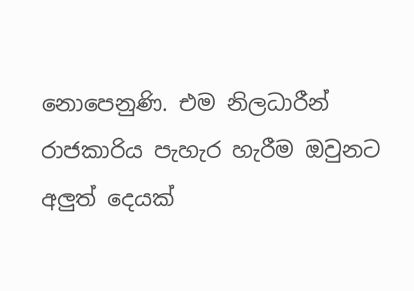නොපෙනුණි. එම නිලධාරීන් රාජකාරිය පැහැර හැරීම ඔවුනට අලුත් දෙයක්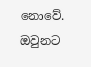නොවේ. ඔවුනට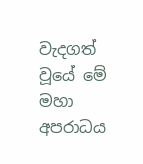වැදගත් වූයේ මේ මහා අපරාධය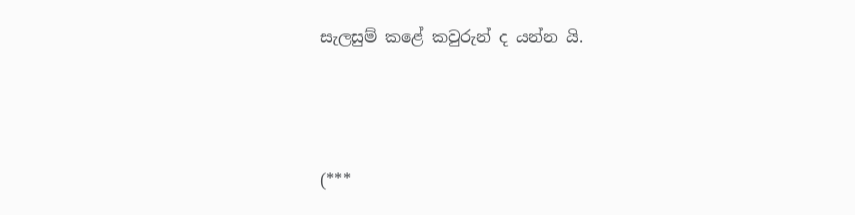සැලසුම් කළේ කවුරුන් ද යන්න යි.



(***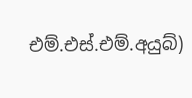එම්.එස්.එම්.අයුබ්)